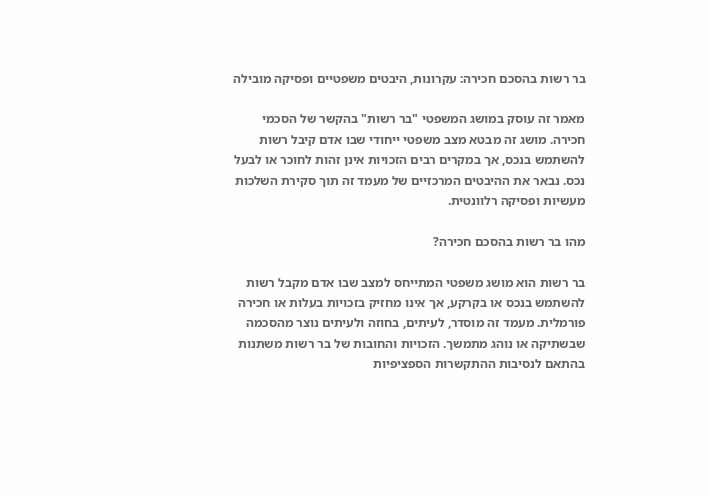בר רשות בהסכם חכירה: עקרונות, היבטים משפטיים ופסיקה מובילה

מאמר זה עוסק במושג המשפטי "בר רשות" בהקשר של הסכמי חכירה. מושג זה מבטא מצב משפטי ייחודי שבו אדם קיבל רשות להשתמש בנכס, אך במקרים רבים הזכויות אינן זהות לחוכר או לבעל נכס. נבאר את ההיבטים המרכזיים של מעמד זה תוך סקירת השלכות מעשיות ופסיקה רלוונטית.

מהו בר רשות בהסכם חכירה?

בר רשות הוא מושג משפטי המתייחס למצב שבו אדם מקבל רשות להשתמש בנכס או בקרקע, אך אינו מחזיק בזכויות בעלות או חכירה פורמלית. מעמד זה מוסדר, לעיתים, בחוזה ולעיתים נוצר מהסכמה שבשתיקה או נוהג מתמשך. הזכויות והחובות של בר רשות משתנות בהתאם לנסיבות ההתקשרות הספציפיות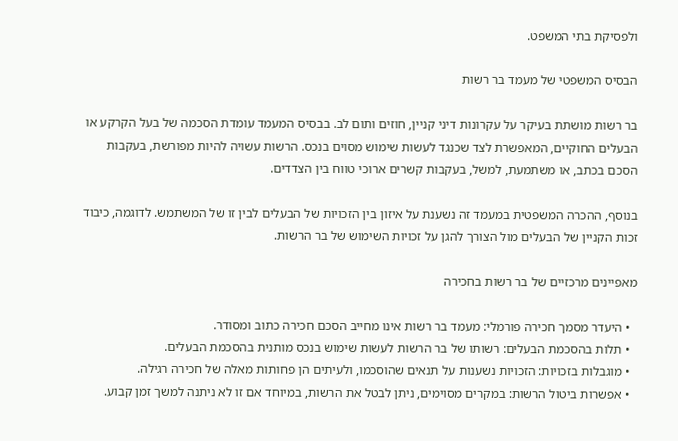ולפסיקת בתי המשפט.

הבסיס המשפטי של מעמד בר רשות

בר רשות מושתת בעיקר על עקרונות דיני קניין, חוזים ותום לב. בבסיס המעמד עומדת הסכמה של בעל הקרקע או הבעלים החוקיים, המאפשרת לצד שכנגד לעשות שימוש מסוים בנכס. הרשות עשויה להיות מפורשת, בעקבות הסכם בכתב, או משתמעת, למשל, בעקבות קשרים ארוכי טווח בין הצדדים.

בנוסף, ההכרה המשפטית במעמד זה נשענת על איזון בין הזכויות של הבעלים לבין זו של המשתמש. לדוגמה, כיבוד זכות הקניין של הבעלים מול הצורך להגן על זכויות השימוש של בר הרשות.

מאפיינים מרכזיים של בר רשות בחכירה

  • היעדר מסמך חכירה פורמלי: מעמד בר רשות אינו מחייב הסכם חכירה כתוב ומסודר.
  • תלות בהסכמת הבעלים: רשותו של בר הרשות לעשות שימוש בנכס מותנית בהסכמת הבעלים.
  • מוגבלות בזכויות: הזכויות נשענות על תנאים שהוסכמו, ולעיתים הן פחותות מאלה של חכירה רגילה.
  • אפשרות ביטול הרשות: במקרים מסוימים, ניתן לבטל את הרשות, במיוחד אם זו לא ניתנה למשך זמן קבוע.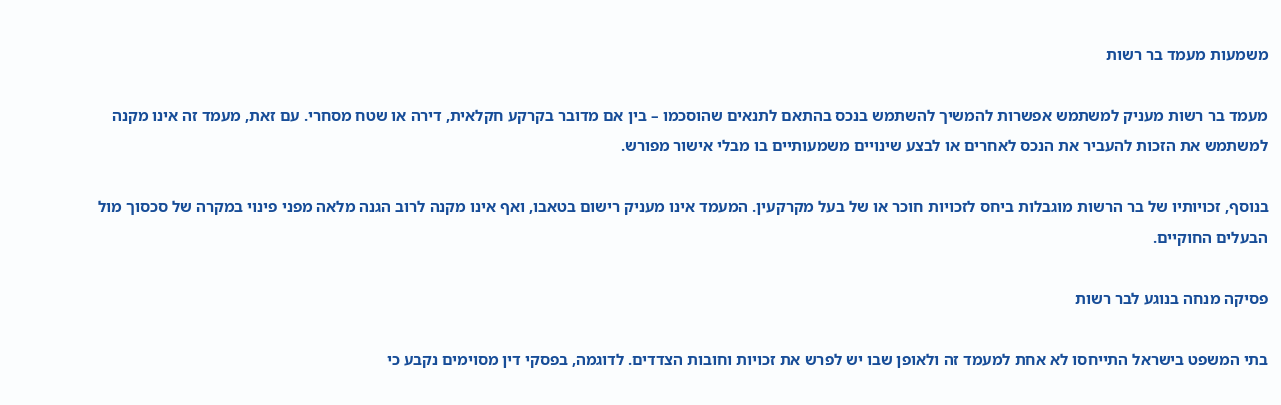משמעות מעמד בר רשות

מעמד בר רשות מעניק למשתמש אפשרות להמשיך להשתמש בנכס בהתאם לתנאים שהוסכמו – בין אם מדובר בקרקע חקלאית, דירה או שטח מסחרי. עם זאת, מעמד זה אינו מקנה למשתמש את הזכות להעביר את הנכס לאחרים או לבצע שינויים משמעותיים בו מבלי אישור מפורש.

בנוסף, זכויותיו של בר הרשות מוגבלות ביחס לזכויות חוכר או של בעל מקרקעין. המעמד אינו מעניק רישום בטאבו, ואף אינו מקנה לרוב הגנה מלאה מפני פינוי במקרה של סכסוך מול הבעלים החוקיים.

פסיקה מנחה בנוגע לבר רשות

בתי המשפט בישראל התייחסו לא אחת למעמד זה ולאופן שבו יש לפרש את זכויות וחובות הצדדים. לדוגמה, בפסקי דין מסוימים נקבע כי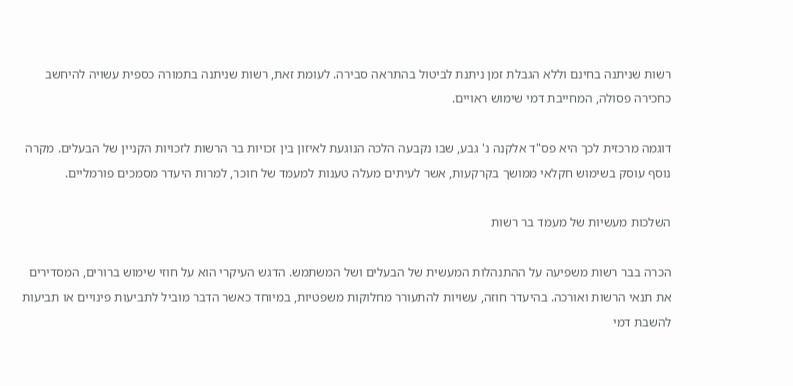רשות שניתנה בחינם וללא הגבלת זמן ניתנת לביטול בהתראה סבירה. לעומת זאת, רשות שניתנה בתמורה כספית עשויה להיחשב כחכירה פסולה, המחייבת דמי שימוש ראויים.

דוגמה מרכזית לכך היא פס"ד אלקנה נ' גבע, שבו נקבעה הלכה הנוגעת לאיזון בין זכויות בר הרשות לזכויות הקניין של הבעלים. מקרה נוסף עוסק בשימוש חקלאי ממושך בקרקעות, אשר לעיתים מעלה טענות למעמד של חוכר, למרות היעדר מסמכים פורמליים.

השלכות מעשיות של מעמד בר רשות

הכרה בבר רשות משפיעה על ההתנהלות המעשית של הבעלים ושל המשתמש. הדגש העיקרי הוא על חוזי שימוש ברורים, המסדירים את תנאי הרשות ואורכה. בהיעדר חוזה, עשויות להתעורר מחלוקות משפטיות, במיוחד כאשר הדבר מוביל לתביעות פינויים או תביעות להשבת דמי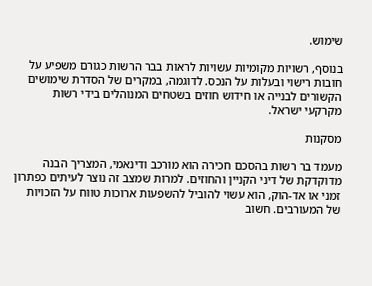שימוש.

בנוסף, רשויות מקומיות עשויות לראות בבר הרשות כגורם משפיע על חובות רישוי ובעלות על הנכס. לדוגמה, במקרים של הסדרת שימושים הקשורים לבנייה או חידוש חוזים בשטחים המנוהלים בידי רשות מקרקעי ישראל.

מסקנות

מעמד בר רשות בהסכם חכירה הוא מורכב ודינאמי, המצריך הבנה מדוקדקת של דיני הקניין והחוזים. למרות שמצב זה נוצר לעיתים כפתרון זמני או אד-הוק, הוא עשוי להוביל להשפעות ארוכות טווח על הזכויות של המעורבים. חשוב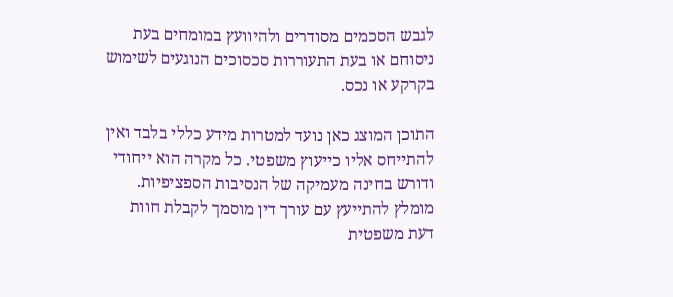לגבש הסכמים מסודרים ולהיוועץ במומחים בעת ניסוחם או בעת התעוררות סכסוכים הנוגעים לשימוש בקרקע או נכס.

התוכן המוצג כאן נועד למטרות מידע כללי בלבד ואין להתייחס אליו כייעוץ משפטי. כל מקרה הוא ייחודי ודורש בחינה מעמיקה של הנסיבות הספציפיות. מומלץ להתייעץ עם עורך דין מוסמך לקבלת חוות דעת משפטית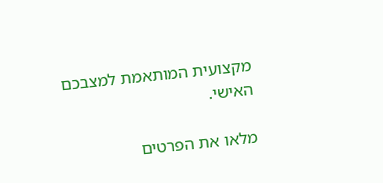מקצועית המותאמת למצבכם האישי.

מלאו את הפרטים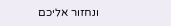ונחזור אליכם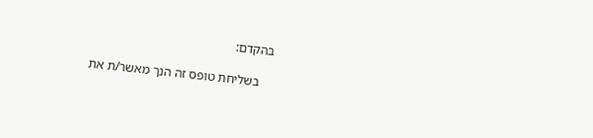בהקדם:

    בשליחת טופס זה הנך מאשר/ת את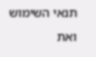תנאי השימוש ואת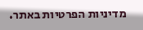מדיניות הפרטיות באתר.